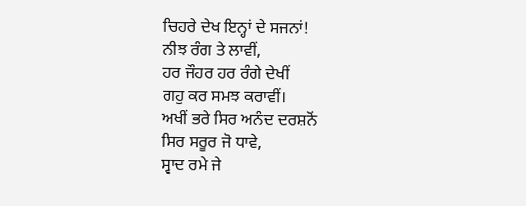ਚਿਹਰੇ ਦੇਖ ਇਨ੍ਹਾਂ ਦੇ ਸਜਨਾਂ!
ਨੀਝ ਰੰਗ ਤੇ ਲਾਵੀਂ,
ਹਰ ਜੌਹਰ ਹਰ ਰੰਗੇ ਦੇਖੀਂ
ਗਹੁ ਕਰ ਸਮਝ ਕਰਾਵੀਂ।
ਅਖੀਂ ਭਰੇ ਸਿਰ ਅਨੰਦ ਦਰਸ਼ਨੋਂ
ਸਿਰ ਸਰੂਰ ਜੋ ਧਾਵੇ,
ਸ੍ਵਾਦ ਰਮੇ ਜੇ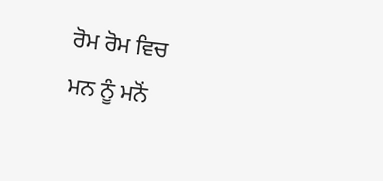ਰੋਮ ਰੋਮ ਵਿਚ
ਮਨ ਨੂੰ ਮਨੋਂ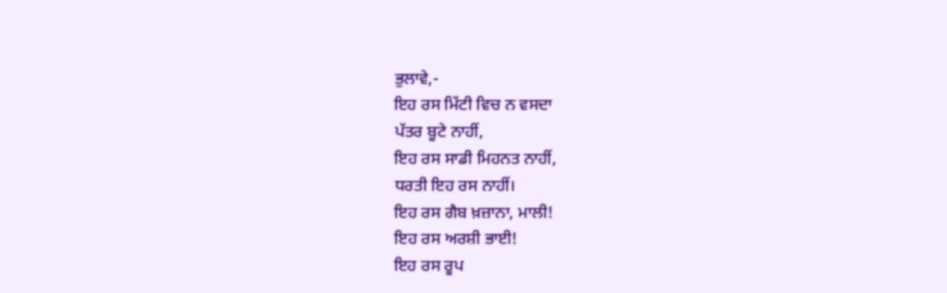ਭੁਲਾਵੇ,-
ਇਹ ਰਸ ਮਿੱਟੀ ਵਿਚ ਨ ਵਸਦਾ
ਪੱਤਰ ਬੂਟੇ ਨਾਹੀਂ,
ਇਹ ਰਸ ਸਾਡੀ ਮਿਹਨਤ ਨਾਹੀਂ,
ਧਰਤੀ ਇਹ ਰਸ ਨਾਹੀਂ।
ਇਹ ਰਸ ਗੈਬ ਖ਼ਜ਼ਾਨਾ, ਮਾਲੀ!
ਇਹ ਰਸ ਅਰਸ਼ੀ ਭਾਈ!
ਇਹ ਰਸ ਰੂਪ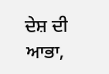ਦੇਸ਼ ਦੀ ਆਭਾ,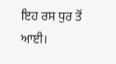ਇਹ ਰਸ ਧੁਰ ਤੋਂ ਆਈ।